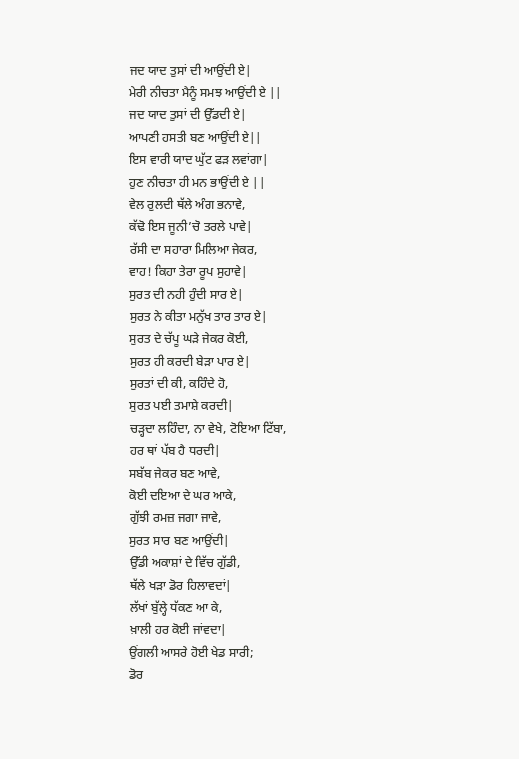ਜਦ ਯਾਦ ਤੁਸਾਂ ਦੀ ਆਉਂਦੀ ਏ|
ਮੇਰੀ ਨੀਚਤਾ ਮੈਨੂੰ ਸਮਝ ਆਉਂਦੀ ਏ ||
ਜਦ ਯਾਦ ਤੁਸਾਂ ਦੀ ਉੱਡਦੀ ਏ|
ਆਪਣੀ ਹਸਤੀ ਬਣ ਆਉਂਦੀ ਏ||
ਇਸ ਵਾਰੀ ਯਾਦ ਘੁੱਟ ਫੜ ਲਵਾਂਗਾ|
ਹੁਣ ਨੀਚਤਾ ਹੀ ਮਨ ਭਾਉਂਦੀ ਏ ||
ਵੇਲ ਰੁਲਦੀ ਥੱਲੇ ਅੰਗ ਭਨਾਵੇ,
ਕੱਢੋ ਇਸ ਜੂਨੀ’ਚੋ ਤਰਲੇ ਪਾਵੇ|
ਰੱਸੀ ਦਾ ਸਹਾਰਾ ਮਿਲਿਆ ਜੇਕਰ,
ਵਾਹ! ਕਿਹਾ ਤੇਰਾ ਰੂਪ ਸੁਹਾਵੇ|
ਸੁਰਤ ਦੀ ਨਹੀ ਹੁੰਦੀ ਸਾਰ ਏ|
ਸੁਰਤ ਨੇ ਕੀਤਾ ਮਨੁੱਖ ਤਾਰ ਤਾਰ ਏ|
ਸੁਰਤ ਦੇ ਚੱਪੂ ਘੜੇ ਜੇਕਰ ਕੋਈ,
ਸੁਰਤ ਹੀ ਕਰਦੀ ਬੇੜਾ ਪਾਰ ਏ|
ਸੁਰਤਾਂ ਦੀ ਕੀ, ਕਹਿੰਦੇ ਹੋ,
ਸੁਰਤ ਪਈ ਤਮਾਸ਼ੇ ਕਰਦੀ|
ਚੜ੍ਹਦਾ ਲਹਿੰਦਾ, ਨਾ ਵੇਖੇ, ਟੋਇਆ ਟਿੱਬਾ,
ਹਰ ਥਾਂ ਪੱਬ ਹੈ ਧਰਦੀ|
ਸਬੱਬ ਜੇਕਰ ਬਣ ਆਵੇ,
ਕੋਈ ਦਇਆ ਦੇ ਘਰ ਆਕੇ,
ਗੁੱਝੀ ਰਮਜ਼ ਜਗਾ ਜਾਵੇ,
ਸੁਰਤ ਸਾਰ ਬਣ ਆਉਂਦੀ|
ਉੱਡੀ ਅਕਾਸ਼ਾਂ ਦੇ ਵਿੱਚ ਗੁੱਡੀ,
ਥੱਲੇ ਖੜਾ ਡੋਰ ਹਿਲਾਵਦਾਂ|
ਲੱਖਾਂ ਬੁੱਲ੍ਹੇ ਧੱਕਣ ਆ ਕੇ,
ਖ਼ਾਲੀ ਹਰ ਕੋਈ ਜਾਂਵਦਾ|
ਉਂਗਲੀ ਆਸਰੇ ਹੋਈ ਖੇਡ ਸਾਰੀ;
ਡੋਰ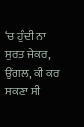‘ਚ ਹੁੰਦੀ ਨਾ ਸੁਰਤ ਜੇਕਰ,
ਉਂਗਲ, ਕੀ ਕਰ ਸਕਣਾ ਸੀ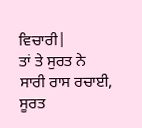ਵਿਚਾਰੀ|
ਤਾਂ ਤੇ ਸੁਰਤ ਨੇ ਸਾਰੀ ਰਾਸ ਰਚਾਈ,
ਸੂਰਤ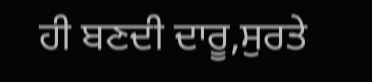ਹੀ ਬਣਦੀ ਦਾਰੂ,ਸੁਰਤੇ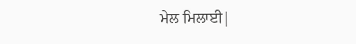ਮੇਲ ਮਿਲਾਈ|